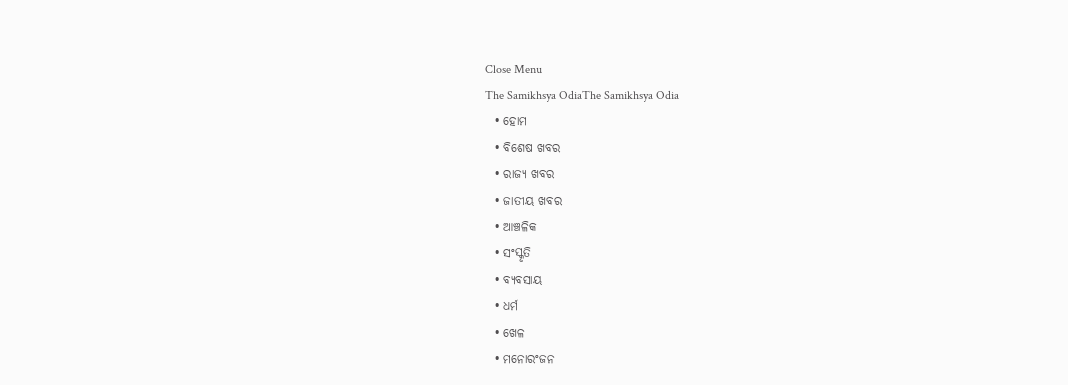Close Menu
The Samikhsya OdiaThe Samikhsya Odia
  • ହୋମ
  • ବିଶେଷ ଖବର
  • ରାଜ୍ୟ ଖବର
  • ଜାତୀୟ ଖବର
  • ଆଞ୍ଚଳିକ
  • ସଂସ୍କୃତି
  • ବ୍ୟବସାୟ
  • ଧର୍ମ
  • ଖେଳ
  • ମନୋରଂଜନ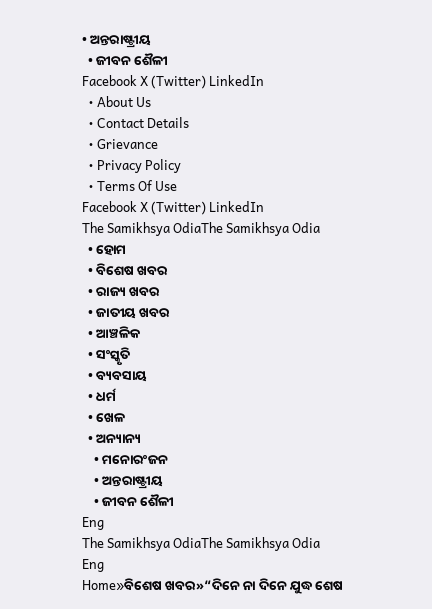• ଅନ୍ତରାଷ୍ଟ୍ରୀୟ
  • ଜୀବନ ଶୈଳୀ
Facebook X (Twitter) LinkedIn
  • About Us
  • Contact Details
  • Grievance
  • Privacy Policy
  • Terms Of Use
Facebook X (Twitter) LinkedIn
The Samikhsya OdiaThe Samikhsya Odia
  • ହୋମ
  • ବିଶେଷ ଖବର
  • ରାଜ୍ୟ ଖବର
  • ଜାତୀୟ ଖବର
  • ଆଞ୍ଚଳିକ
  • ସଂସ୍କୃତି
  • ବ୍ୟବସାୟ
  • ଧର୍ମ
  • ଖେଳ
  • ଅନ୍ୟାନ୍ୟ
    • ମନୋରଂଜନ
    • ଅନ୍ତରାଷ୍ଟ୍ରୀୟ
    • ଜୀବନ ଶୈଳୀ
Eng
The Samikhsya OdiaThe Samikhsya Odia
Eng
Home»ବିଶେଷ ଖବର»“ଦିନେ ନା ଦିନେ ଯୁଦ୍ଧ ଶେଷ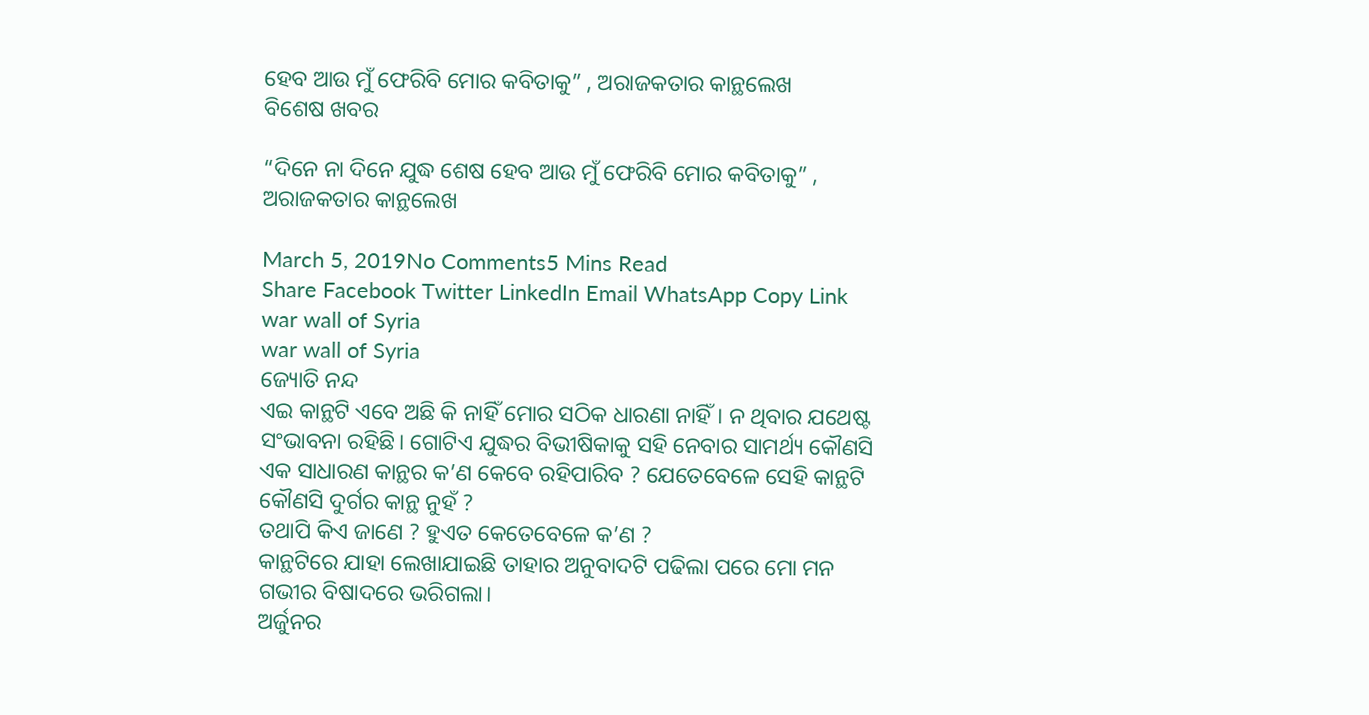ହେବ ଆଉ ମୁଁ ଫେରିବି ମୋର କବିତାକୁ” , ଅରାଜକତାର କାନ୍ଥଲେଖ
ବିଶେଷ ଖବର

“ଦିନେ ନା ଦିନେ ଯୁଦ୍ଧ ଶେଷ ହେବ ଆଉ ମୁଁ ଫେରିବି ମୋର କବିତାକୁ” , ଅରାଜକତାର କାନ୍ଥଲେଖ

March 5, 2019No Comments5 Mins Read
Share Facebook Twitter LinkedIn Email WhatsApp Copy Link
war wall of Syria
war wall of Syria
ଜ୍ୟୋତି ନନ୍ଦ
ଏଇ କାନ୍ଥଟି ଏବେ ଅଛି କି ନାହିଁ ମୋର ସଠିକ ଧାରଣା ନାହିଁ। ନ ଥିବାର ଯଥେଷ୍ଟ ସଂଭାବନା ରହିଛି। ଗୋଟିଏ ଯୁଦ୍ଧର ବିଭୀଷିକାକୁ ସହି ନେବାର ସାମର୍ଥ୍ୟ କୌଣସି ଏକ ସାଧାରଣ କାନ୍ଥର କ’ଣ କେବେ ରହିପାରିବ ? ଯେତେବେଳେ ସେହି କାନ୍ଥଟି  କୌଣସି ଦୁର୍ଗର କାନ୍ଥ ନୁହଁ ?
ତଥାପି କିଏ ଜାଣେ ? ହୁଏତ କେତେବେଳେ କ’ଣ ?
କାନ୍ଥଟିରେ ଯାହା ଲେଖାଯାଇଛି ତାହାର ଅନୁବାଦଟି ପଢିଲା ପରେ ମୋ ମନ ଗଭୀର ବିଷାଦରେ ଭରିଗଲା।
ଅର୍ଜୁନର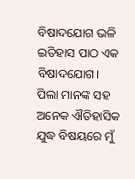ବିଷାଦଯୋଗ ଭଳି ଇତିହାସ ପାଠ ଏକ ବିଷାଦଯୋଗ।
ପିଲା ମାନଙ୍କ ସହ ଅନେକ ଐତିହାସିକ ଯୁଦ୍ଧ ବିଷୟରେ ମୁଁ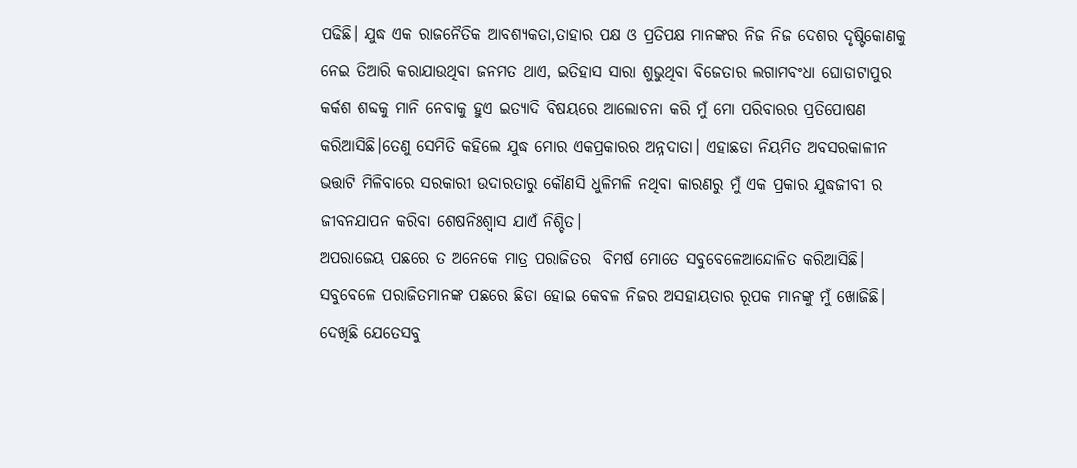ପଢିଛି। ଯୁଦ୍ଧ ଏକ ରାଜନୈତିକ ଆବଶ୍ୟକତା,ତାହାର ପକ୍ଷ ଓ ପ୍ରତିପକ୍ଷ ମାନଙ୍କର ନିଜ ନିଜ ଦେଶର ଦୃଷ୍ଟିକୋଣକୁ ନେଇ ତିଆରି କରାଯାଉଥିବା ଜନମତ ଥାଏ, ଇତିହାସ ସାରା ଶୁଭୁଥିବା ବିଜେତାର ଲଗାମବଂଧା ଘୋଡାଟାପୁର କର୍କଶ ଶବ୍ଦକୁ ମାନି ନେବାକୁ ହୁଏ ଇତ୍ୟାଦି ବିଷୟରେ ଆଲୋଚନା କରି ମୁଁ ମୋ ପରିବାରର ପ୍ରତିପୋଷଣ କରିଆସିଛି।ତେଣୁ ସେମିତି କହିଲେ ଯୁଦ୍ଧ ମୋର ଏକପ୍ରକାରର ଅନ୍ନଦାତା। ଏହାଛଡା ନିୟମିତ ଅବସରକାଳୀନ ଭତ୍ତାଟି ମିଳିବାରେ ସରକାରୀ ଉଦାରତାରୁ କୌଣସି ଧୁଳିମଳି ନଥିବା କାରଣରୁ ମୁଁ ଏକ ପ୍ରକାର ଯୁଦ୍ଧଜୀବୀ ର ଜୀବନଯାପନ କରିବା ଶେଷନିଃଶ୍ୱାସ ଯାଏଁ ନିଶ୍ଚିତ।
ଅପରାଜେୟ ପଛରେ ତ ଅନେକେ ମାତ୍ର ପରାଜିତର  ବିମର୍ଷ ମୋତେ ସବୁବେଳେଆନ୍ଦୋଳିତ କରିଆସିଛି। ସବୁବେଳେ ପରାଜିତମାନଙ୍କ ପଛରେ ଛିଡା ହୋଇ କେବଳ ନିଜର ଅସହାୟତାର ରୂପକ ମାନଙ୍କୁ ମୁଁ ଖୋଜିଛି। ଦେଖିଛି ଯେତେସବୁ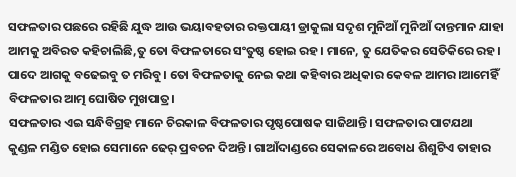ସଫଳତାର ପଛରେ ରହିଛି ଯୁଦ୍ଧ ଆଉ ଭୟାବହତାର ରକ୍ତପାୟୀ ଡ୍ରାକୁଲା ସଦୃଶ ମୁନିଆଁ ମୁନିଆଁ ଦାନ୍ତମାନ ଯାହା ଆମକୁ ଅବିରତ କହିଚାଲିଛି,ତୁ ତୋ ବିଫଳତାରେ ସଂତୁଷ୍ଠ ହୋଇ ରହ। ମାନେ, ତୁ ଯେତିକର ସେତିକିରେ ରହ। ପାଦେ ଆଗକୁ ବଢେଇବୁ ତ ମରିବୁ। ତୋ ବିଫଳତାକୁ ନେଇ କଥା କହିବାର ଅଧିକାର କେବଳ ଆମର।ଆମେହିଁ ବିଫଳତାର ଆତ୍ମ ଘୋଷିତ ମୁଖପାତ୍ର।
ସଫଳତାର ଏଇ ସନ୍ଧିବିଗ୍ରହ ମାନେ ଚିରକାଳ ବିଫଳତାର ପୃଷ୍ଠପୋଷକ ସାଜିଥାନ୍ତି। ସଫଳତାର ପାଟଯଥା କୁଣ୍ଡଳ ମଣ୍ଡିତ ହୋଇ ସେମାନେ ଢେର୍ ପ୍ରବଚନ ଦିଅନ୍ତି। ଗାଆଁଦାଣ୍ଡରେ ସେକାଳରେ ଅବୋଧ ଶିଶୁଟିଏ ତାହାର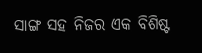ସାଙ୍ଗ ସହ ନିଜର ଏକ ବିଶିଷ୍ଟ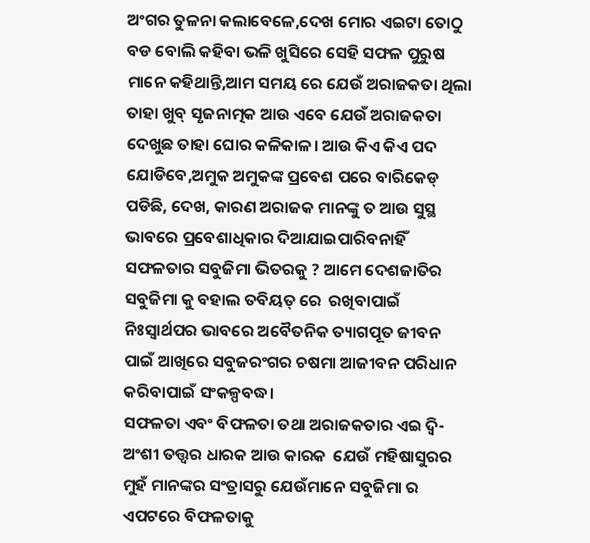ଅଂଗର ତୁଳନା କଲାବେଳେ,ଦେଖ ମୋର ଏଇଟା ତୋଠୁ ବଡ ବୋଲି କହିବା ଭଳି ଖୁସିରେ ସେହି ସଫଳ ପୁରୁଷ ମାନେ କହିଥାନ୍ତି,ଆମ ସମୟ ରେ ଯେଉଁ ଅରାଜକତା ଥିଲା ତାହା ଖୁବ୍ ସୃଜନାତ୍ମକ ଆଉ ଏବେ ଯେଉଁ ଅରାଜକତା ଦେଖୁଛ ତାହା ଘୋର କଳିକାଳ। ଆଉ କିଏ କିଏ ପଦ ଯୋଡିବେ,ଅମୁକ ଅମୁକଙ୍କ ପ୍ରବେଶ ପରେ ବାରିକେଡ୍ ପଡିଛି, ଦେଖ, କାରଣ ଅରାଜକ ମାନଙ୍କୁ ତ ଆଉ ସୁସ୍ଥ ଭାବରେ ପ୍ରବେଶାଧିକାର ଦିଆଯାଇପାରିବନାହିଁ ସଫଳତାର ସବୁଜିମା ଭିତରକୁ ? ଆମେ ଦେଶଜାତିର  ସବୁଜିମା କୁ ବହାଲ ତବିୟତ୍ ରେ  ରଖିବାପାଇଁ ନିଃସ୍ୱାର୍ଥପର ଭାବରେ ଅବୈତନିକ ତ୍ୟାଗପୂତ ଜୀବନ ପାଇଁ ଆଖିରେ ସବୁଜରଂଗର ଚଷମା ଆଜୀବନ ପରିଧାନ କରିବାପାଇଁ ସଂକଳ୍ପବଦ୍ଧ।
ସଫଳତା ଏବଂ ବିଫଳତା ତଥା ଅରାଜକତାର ଏଇ ଦ୍ୱି-ଅଂଶୀ ତତ୍ତ୍ୱର ଧାରକ ଆଉ କାରକ  ଯେଉଁ ମହିଷାସୁରର ମୁହଁ ମାନଙ୍କର ସଂତ୍ରାସରୁ ଯେଉଁମାନେ ସବୁଜିମା ର ଏପଟରେ ବିଫଳତାକୁ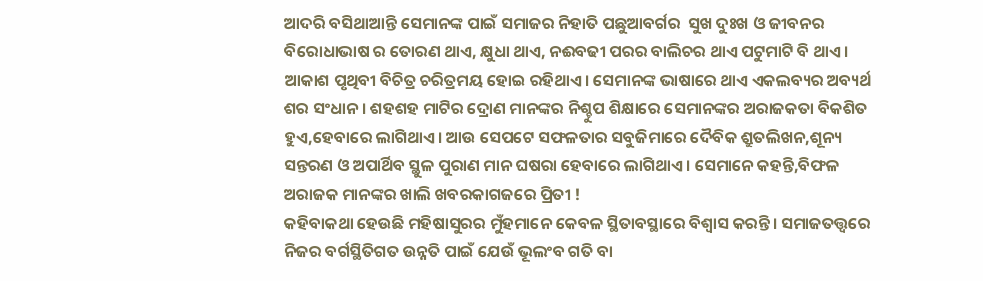ଆଦରି ବସିଥାଆନ୍ତି ସେମାନଙ୍କ ପାଇଁ ସମାଜର ନିହାତି ପଛୁଆବର୍ଗର  ସୁଖ ଦୁଃଖ ଓ ଜୀବନର ବିରୋଧାଭାଷ ର ତୋରଣ ଥାଏ, କ୍ଷୁଧା ଥାଏ, ନଈବଢୀ ପରର ବାଲିଚର ଥାଏ ପଟୁମାଟି ବି ଥାଏ। ଆକାଶ ପୃଥିବୀ ବିଚିତ୍ର ଚରିତ୍ରମୟ ହୋଇ ରହିଥାଏ। ସେମାନଙ୍କ ଭାଷାରେ ଥାଏ ଏକଲବ୍ୟର ଅବ୍ୟର୍ଥ ଶର ସଂଧାନ । ଶହଶହ ମାଟିର ଦ୍ରୋଣ ମାନଙ୍କର ନିଶ୍ଚୁପ ଶିକ୍ଷାରେ ସେମାନଙ୍କର ଅରାଜକତା ବିକଶିତ ହୁଏ,ହେବାରେ ଲାଗିଥାଏ। ଆଉ ସେପଟେ ସଫଳତାର ସବୁଜିମାରେ ଦୈବିକ ଶ୍ରୁତଲିଖନ,ଶୂନ୍ୟ ସନ୍ତରଣ ଓ ଅପାର୍ଥିବ ସ୍ଥୁଳ ପୁରାଣ ମାନ ଘଷରା ହେବାରେ ଲାଗିଥାଏ। ସେମାନେ କହନ୍ତି,ବିଫଳ ଅରାଜକ ମାନଙ୍କର ଖାଲି ଖବରକାଗଜରେ ପ୍ରିତୀ !
କହିବାକଥା ହେଉଛି ମହିଷାସୁରର ମୁଁହମାନେ କେବଳ ସ୍ଥିତାବସ୍ଥାରେ ବିଶ୍ୱାସ କରନ୍ତି। ସମାଜତତ୍ତ୍ୱରେ ନିଜର ବର୍ଗସ୍ଥିତିଗତ ଉନ୍ନତି ପାଇଁ ଯେଉଁ ଭୂଲଂବ ଗତି ବା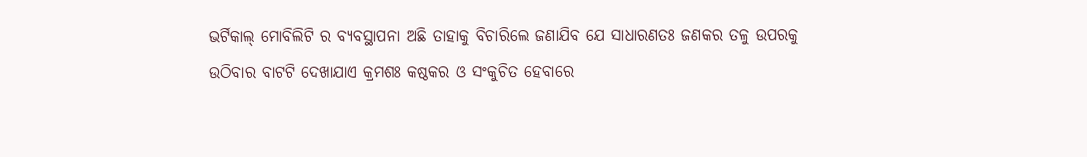ଭର୍ଟିକାଲ୍ ମୋବିଲିଟି ର ବ୍ୟବସ୍ଥାପନା ଅଛି ତାହାକୁ ବିଚାରିଲେ ଜଣାଯିବ ଯେ ସାଧାରଣତଃ ଜଣକର ତଳୁ ଉପରକୁ ଉଠିବାର ବାଟଟି ଦେଖାଯାଏ କ୍ରମଶଃ କଷ୍ଠକର ଓ ସଂକୁଚିତ ହେବାରେ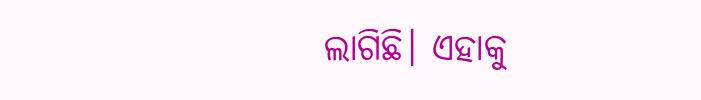ଲାଗିଛି। ଏହାକୁ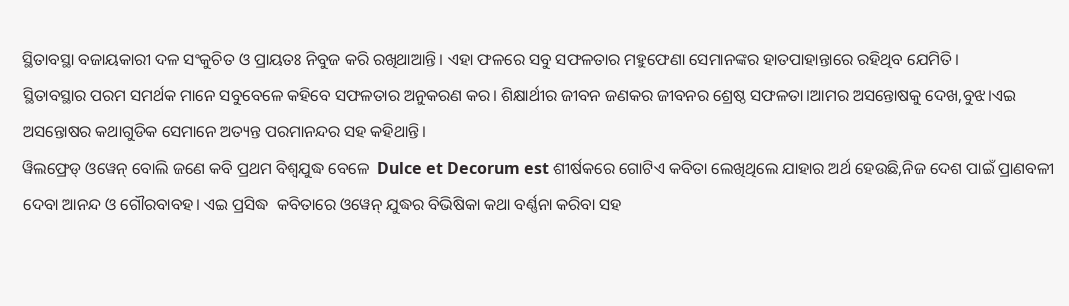ସ୍ଥିତାବସ୍ଥା ବଜାୟକାରୀ ଦଳ ସଂକୁଚିତ ଓ ପ୍ରାୟତଃ ନିବୁଜ କରି ରଖିଥାଆନ୍ତି। ଏହା ଫଳରେ ସବୁ ସଫଳତାର ମହୁଫେଣା ସେମାନଙ୍କର ହାତପାହାନ୍ତାରେ ରହିଥିବ ଯେମିତି।
ସ୍ଥିତାବସ୍ଥାର ପରମ ସମର୍ଥକ ମାନେ ସବୁବେଳେ କହିବେ ସଫଳତାର ଅନୁକରଣ କର। ଶିକ୍ଷାର୍ଥୀର ଜୀବନ ଜଣକର ଜୀବନର ଶ୍ରେଷ୍ଠ ସଫଳତା।ଆମର ଅସନ୍ତୋଷକୁ ଦେଖ,ବୁଝ।ଏଇ ଅସନ୍ତୋଷର କଥାଗୁଡିକ ସେମାନେ ଅତ୍ୟନ୍ତ ପରମାନନ୍ଦର ସହ କହିଥାନ୍ତି।
ୱିଲଫ୍ରେଡ୍ ଓୱେନ୍ ବୋଲି ଜଣେ କବି ପ୍ରଥମ ବିଶ୍ୱଯୁଦ୍ଧ ବେଳେ  Dulce et Decorum est ଶୀର୍ଷକରେ ଗୋଟିଏ କବିତା ଲେଖିଥିଲେ ଯାହାର ଅର୍ଥ ହେଉଛି,ନିଜ ଦେଶ ପାଇଁ ପ୍ରାଣବଳୀ ଦେବା ଆନନ୍ଦ ଓ ଗୌରବାବହ। ଏଇ ପ୍ରସିଦ୍ଧ  କବିତାରେ ଓୱେନ୍ ଯୁଦ୍ଧର ବିଭିଷିକା କଥା ବର୍ଣ୍ଣନା କରିବା ସହ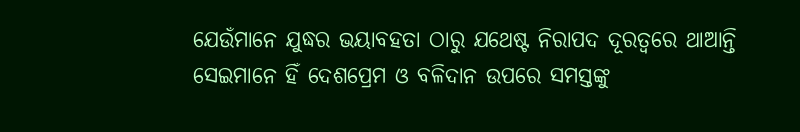ଯେଉଁମାନେ ଯୁଦ୍ଧର ଭୟାବହତା ଠାରୁ ଯଥେଷ୍ଟ ନିରାପଦ ଦୂରତ୍ୱରେ ଥାଆନ୍ତି ସେଇମାନେ ହିଁ ଦେଶପ୍ରେମ ଓ ବଳିଦାନ ଉପରେ ସମସ୍ତଙ୍କୁ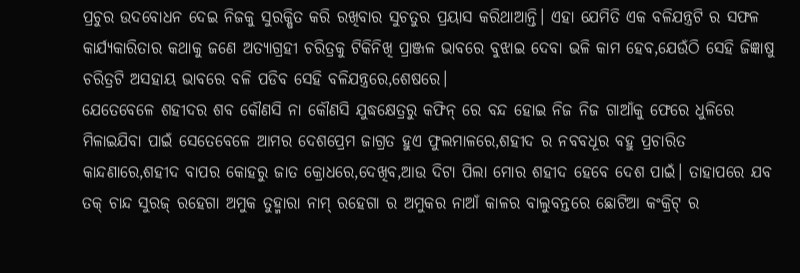ପ୍ରଚୁର ଉଦବୋଧନ ଦେଇ ନିଜକୁ ସୁରକ୍ଷିତ କରି ରଖିବାର ସୁଚତୁର ପ୍ରୟାସ କରିଥାଆନ୍ତି। ଏହା ଯେମିତି ଏକ ବଳିଯନ୍ତ୍ରଟି ର ସଫଳ କାର୍ଯ୍ୟକାରିତାର କଥାକୁ ଜଣେ ଅତ୍ୟାଗ୍ରହୀ ଚରିତ୍ରକୁ ଟିକିନିଖି ପ୍ରାଞ୍ଜଳ ଭାବରେ ବୁଝାଇ ଦେବା ଭଳି କାମ ହେବ,ଯେଉଁଠି ସେହି ଜିଜ୍ଞାଷୁ ଚରିତ୍ରଟି ଅସହାୟ ଭାବରେ ବଳି ପଡିବ ସେହି ବଳିଯନ୍ତ୍ରରେ,ଶେଷରେ।
ଯେତେବେଳେ ଶହୀଦର ଶବ କୌଣସି ନା କୌଣସି ଯୁଦ୍ଧକ୍ଷେତ୍ରରୁ କଫିନ୍ ରେ ବନ୍ଦ ହୋଇ ନିଜ ନିଜ ଗାଆଁକୁ ଫେରେ ଧୁଳିରେ ମିଳାଇଯିବା ପାଇଁ ସେତେବେଳେ ଆମର ଦେଶପ୍ରେମ ଜାଗ୍ରତ ହୁଏ ଫୁଲମାଳରେ,ଶହୀଦ ର ନବବଧୂର ବହୁ ପ୍ରଚାରିତ କାନ୍ଦଣାରେ,ଶହୀଦ ବାପର କୋହରୁ ଜାତ କ୍ରୋଧରେ,ଦେଖିବ,ଆଉ ଦିଟା ପିଲା ମୋର ଶହୀଦ ହେବେ ଦେଶ ପାଇଁ। ତାହାପରେ ଯବ ତକ୍ ଚାନ୍ଦ ସୁରଜ୍ ରହେଗା ଅମୁକ ତୁହ୍ମାରା ନାମ୍ ରହେଗା ର ଅମୁକର ନାଆଁ କାଳର ବାଲୁବନ୍ତରେ ଛୋଟିଆ କଂକ୍ରିଟ୍ ର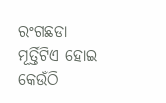ରଂଗଛଡା ମୂର୍ତ୍ତିଟିଏ ହୋଇ କେଉଁଠି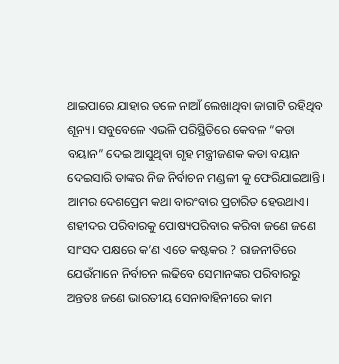ଥାଇପାରେ ଯାହାର ତଳେ ନାଆଁ ଲେଖାଥିବା ଜାଗାଟି ରହିଥିବ ଶୂନ୍ୟ। ସବୁବେଳେ ଏଭଳି ପରିସ୍ଥିତିରେ କେବଳ “କଡା ବୟାନ” ଦେଇ ଆସୁଥିବା ଗୃହ ମନ୍ତ୍ରୀଜଣକ କଡା ବୟାନ ଦେଇସାରି ତାଙ୍କର ନିଜ ନିର୍ବାଚନ ମଣ୍ଡଳୀ କୁ ଫେରିଯାଇଆନ୍ତି।
ଆମର ଦେଶପ୍ରେମ କଥା ବାରଂବାର ପ୍ରଚାରିତ ହେଉଥାଏ।
ଶହୀଦର ପରିବାରକୁ ପୋଷ୍ୟପରିବାର କରିବା ଜଣେ ଜଣେ ସାଂସଦ ପକ୍ଷରେ କ’ଣ ଏତେ କଷ୍ଟକର ? ରାଜନୀତିରେ ଯେଉଁମାନେ ନିର୍ବାଚନ ଲଢିବେ ସେମାନଙ୍କର ପରିବାରରୁ ଅନ୍ତତଃ ଜଣେ ଭାରତୀୟ ସେନାବାହିନୀରେ କାମ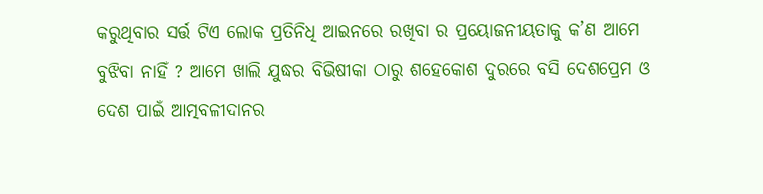କରୁଥିବାର ସର୍ତ୍ତ ଟିଏ ଲୋକ ପ୍ରତିନିଧି ଆଇନରେ ରଖିବା ର ପ୍ରୟୋଜନୀୟତାକୁ କ’ଣ ଆମେ ବୁଝିବା ନାହିଁ ? ଆମେ ଖାଲି ଯୁଦ୍ଧର ବିଭିଷୀକା ଠାରୁ ଶହେକୋଶ ଦୁରରେ ବସି ଦେଶପ୍ରେମ ଓ ଦେଶ ପାଇଁ ଆତ୍ମବଳୀଦାନର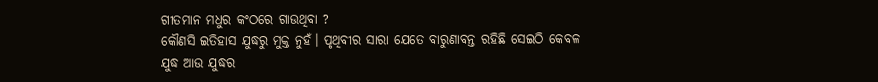ଗୀତମାନ ମଧୁର କଂଠରେ ଗାଉଥିବା ?
କୌଣସି ଇତିହାସ ଯୁଦ୍ଧରୁ ମୁକ୍ତ ନୁହଁ। ପୃଥିବୀର ସାରା ଯେତେ ବାରୁଣାବନ୍ତ ରହିଛି ସେଇଠି କେବଳ ଯୁଦ୍ଧ ଆଉ ଯୁଦ୍ଧର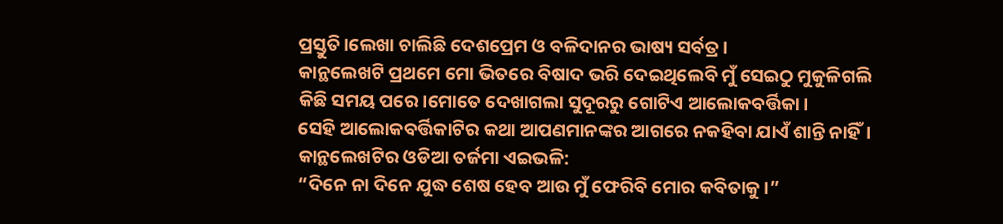ପ୍ରସ୍ତୁତି।ଲେଖା ଚାଲିଛି ଦେଶପ୍ରେମ ଓ ବଳିଦାନର ଭାଷ୍ୟ ସର୍ବତ୍ର।
କାନ୍ଥଲେଖଟି ପ୍ରଥମେ ମୋ ଭିତରେ ବିଷାଦ ଭରି ଦେଇଥିଲେବି ମୁଁ ସେଇଠୁ ମୁକୁଳିଗଲି କିଛି ସମୟ ପରେ।ମୋତେ ଦେଖାଗଲା ସୁଦୂରରୁ ଗୋଟିଏ ଆଲୋକବର୍ତ୍ତିକା।
ସେହି ଆଲୋକବର୍ତ୍ତିକାଟିର କଥା ଆପଣମାନଙ୍କର ଆଗରେ ନକହିବା ଯାଏଁ ଶାନ୍ତି ନାହିଁ।
କାନ୍ଥଲେଖଟିର ଓଡିଆ ତର୍ଜମା ଏଇଭଳି:
“ଦିନେ ନା ଦିନେ ଯୁଦ୍ଧ ଶେଷ ହେବ ଆଉ ମୁଁ ଫେରିବି ମୋର କବିତାକୁ।”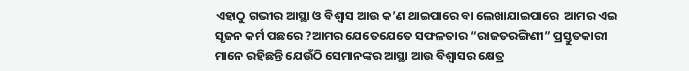ଏହାଠୁ ଗଭୀର ଆସ୍ଥା ଓ ବିଶ୍ବାସ ଆଉ କ’ଣ ଥାଇପାରେ ବା ଲେଖାଯାଇପାରେ  ଆମର ଏଇ  ସୃଜନ କର୍ମ ପଛରେ ?ଆମର ଯେତେଯେତେ ସଫଳତାର “ରାଜତରଙ୍ଗିଣୀ” ପ୍ରସ୍ତୁତକାରୀ ମାନେ ରହିଛନ୍ତି ଯେଉଁଠି ସେମାନଙ୍କର ଆସ୍ଥା ଆଉ ବିଶ୍ୱାସର କ୍ଷେତ୍ର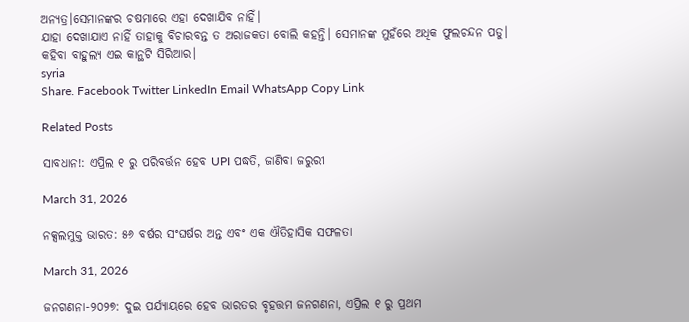ଅନ୍ୟତ୍ର।ସେମାନଙ୍କର ଚଷମାରେ ଏହା ଦେଖାଯିବ ନାହିଁ।
ଯାହା ଦେଖାଯାଏ ନାହିଁ ତାହାକୁ ବିଚାରବନ୍ତ ତ ଅରାଜକତା ବୋଲି କହନ୍ତି। ସେମାନଙ୍କ ମୁହଁରେ ଅଧିକ ଫୁଲଚନ୍ଦନ ପଡୁ।
କହିବା ବାହୁଲ୍ୟ ଏଇ କାନ୍ଥଟି ସିରିଆର।
syria
Share. Facebook Twitter LinkedIn Email WhatsApp Copy Link

Related Posts

ସାବଧାନ!: ଏପ୍ରିଲ ୧ ରୁ ପରିବର୍ତ୍ତନ ହେବ UPI ପଦ୍ଧତି, ଜାଣିବା ଜରୁରୀ

March 31, 2026

ନକ୍ସଲମୁକ୍ତ ଭାରତ: ୫୬ ବର୍ଷର ସଂଘର୍ଷର ଅନ୍ତ ଏବଂ ଏକ ଐତିହାସିକ ସଫଳତା

March 31, 2026

ଜନଗଣନା-୨୦୨୭: ଦୁଇ ପର୍ଯ୍ୟାୟରେ ହେବ ଭାରତର ବୃହତ୍ତମ ଜନଗଣନା, ଏପ୍ରିଲ ୧ ରୁ ପ୍ରଥମ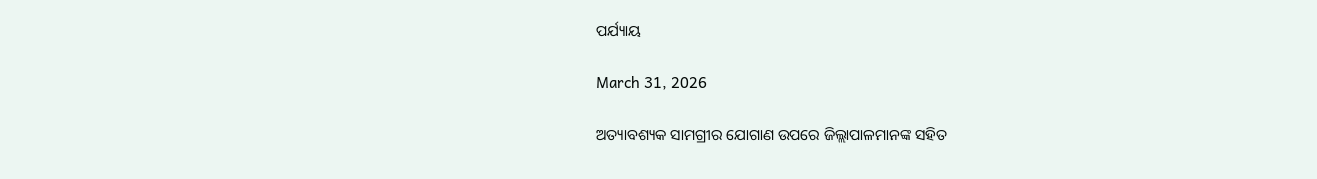ପର୍ଯ୍ୟାୟ

March 31, 2026

ଅତ୍ୟାବଶ୍ୟକ ସାମଗ୍ରୀର ଯୋଗାଣ ଉପରେ ଜିଲ୍ଲାପାଳମାନଙ୍କ ସହିତ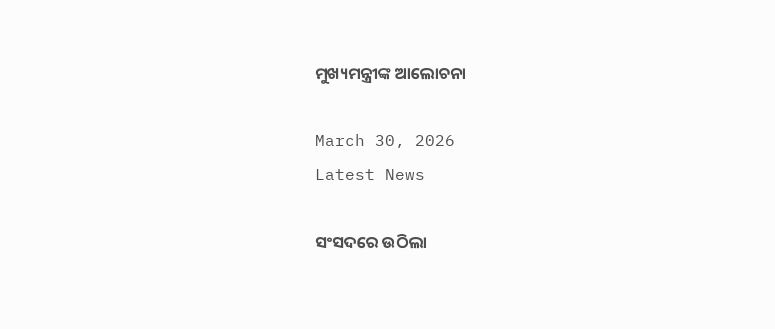ମୁଖ୍ୟମନ୍ତ୍ରୀଙ୍କ ଆଲୋଚନା

March 30, 2026
Latest News

ସଂସଦରେ ଉଠିଲା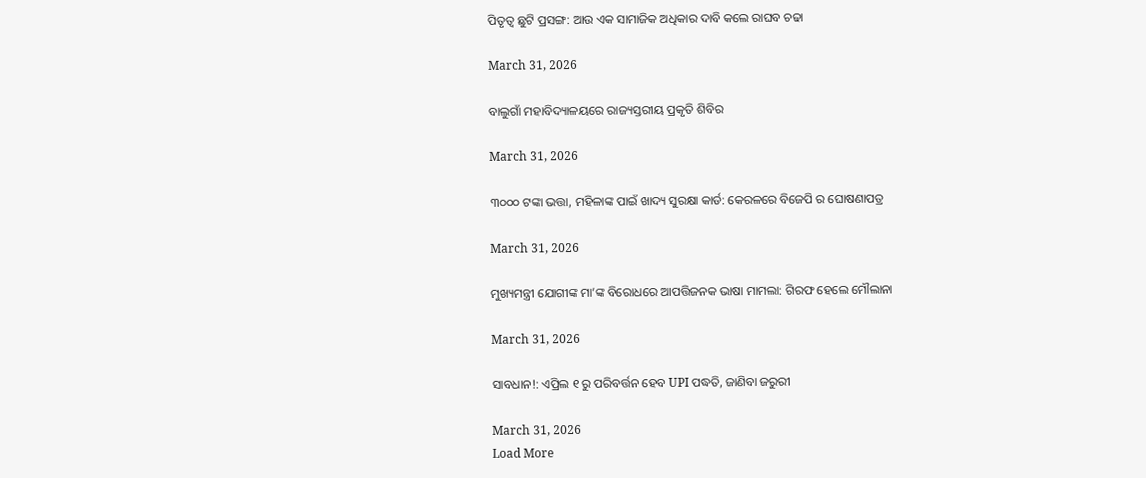ପିତୃତ୍ୱ ଛୁଟି ପ୍ରସଙ୍ଗ: ଆଉ ଏକ ସାମାଜିକ ଅଧିକାର ଦାବି କଲେ ରାଘବ ଚଢା

March 31, 2026

ବାଲୁଗାଁ ମହାବିଦ୍ୟାଳୟରେ ରାଜ୍ୟସ୍ତରୀୟ ପ୍ରକୃତି ଶିବିର

March 31, 2026

୩୦୦୦ ଟଙ୍କା ଭତ୍ତା, ମହିଳାଙ୍କ ପାଇଁ ଖାଦ୍ୟ ସୁରକ୍ଷା କାର୍ଡ: କେରଳରେ ବିଜେପି ର ଘୋଷଣାପତ୍ର

March 31, 2026

ମୁଖ୍ୟମନ୍ତ୍ରୀ ଯୋଗୀଙ୍କ ମା’ଙ୍କ ବିରୋଧରେ ଆପତ୍ତିଜନକ ଭାଷା ମାମଲା: ଗିରଫ ହେଲେ ମୌଲାନା

March 31, 2026

ସାବଧାନ!: ଏପ୍ରିଲ ୧ ରୁ ପରିବର୍ତ୍ତନ ହେବ UPI ପଦ୍ଧତି, ଜାଣିବା ଜରୁରୀ

March 31, 2026
Load More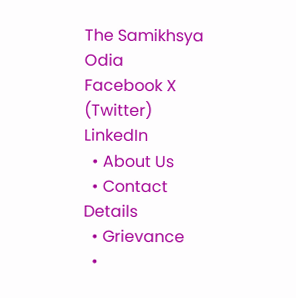The Samikhsya Odia
Facebook X (Twitter) LinkedIn
  • About Us
  • Contact Details
  • Grievance
  •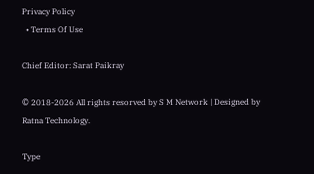Privacy Policy
  • Terms Of Use

Chief Editor: Sarat Paikray

© 2018-2026 All rights resorved by S M Network | Designed by Ratna Technology.

Type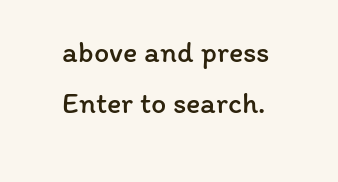above and press Enter to search.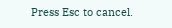Press Esc to cancel.